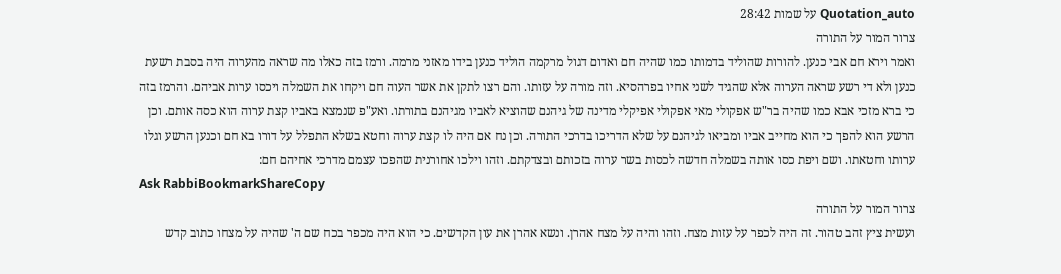Quotation_auto על שמות 28:42
צרור המור על התורה
ואמר וירא חם אבי כנען. להורות שהוליד בדמותו כמו שהיה חם ואדום דגול מרקמה הוליד כנען בידו מאזני מרמה. ורמז בזה כאלו מה שראה מהערוה היה בסבת רשעת כנען ולא די רשע שראה הערוה אלא שהגיד לשני אחיו בפרהסיא. וזה מורה על עזותו. והם רצו לתקן את אשר העוה חם ויקחו את השמלה ויכסו ערות אביהם. והרמז בזה כי ברא מזכי אבא כמו שהיה בר"ש אפקולי מאי אפקולי אפיקלי מדינה של גיהנם שהוציא לאביו מגיהנם בתורתו. ואע"פ שנמצא באביו קצת ערוה הוא כסה אותם. וכן הרשע הוא להפך כי הוא מחייב אביו ומביאו לגיהנם על שלא הדריכו בדרכי התורה. וכן נח אם היה לו קצת ערוה וחטא בשלא התפלל על דורו בא חם וכנען הרשע וגלו ערותו וחטאתו. ושם ויפת כסו אותה בשמלה חדשה לכסות בשר ערוה בזכותם ובצדקתם. וזהו וילכו אחורנית שהפכו עצמם מדרכי אחיהם חם:
Ask RabbiBookmarkShareCopy
צרור המור על התורה
ועשית ציץ זהב טהור. זה היה לכפר על עזות מצח. וזהו והיה על מצח אהרן. ונשא אהרן את עון הקדשים. כי הוא היה מכפר בכח שם ה' שהיה על מצחו כתוב קדש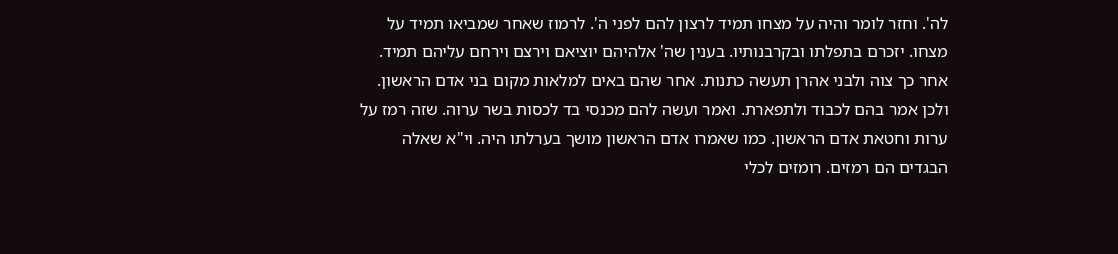לה'. וחזר לומר והיה על מצחו תמיד לרצון להם לפני ה'. לרמוז שאחר שמביאו תמיד על מצחו. יזכרם בתפלתו ובקרבנותיו. בענין שה' אלהיהם יוציאם וירצם וירחם עליהם תמיד. אחר כך צוה ולבני אהרן תעשה כתנות. אחר שהם באים למלאות מקום בני אדם הראשון. ולכן אמר בהם לכבוד ולתפארת. ואמר ועשה להם מכנסי בד לכסות בשר ערוה. שזה רמז על ערות וחטאת אדם הראשון. כמו שאמרו אדם הראשון מושך בערלתו היה. וי"א שאלה הבגדים הם רמזים. רומזים לכלי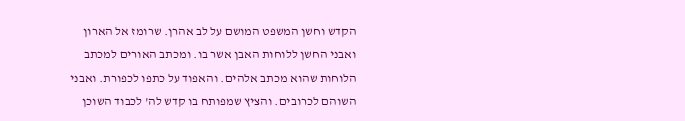הקדש וחשן המשפט המושם על לב אהרן. שרומז אל הארון ואבני החשן ללוחות האבן אשר בו. ומכתב האורים למכתב הלוחות שהוא מכתב אלהים. והאפוד על כתפו לכפורת. ואבני השוהם לכרובים. והציץ שמפותח בו קדש לה' לכבוד השוכן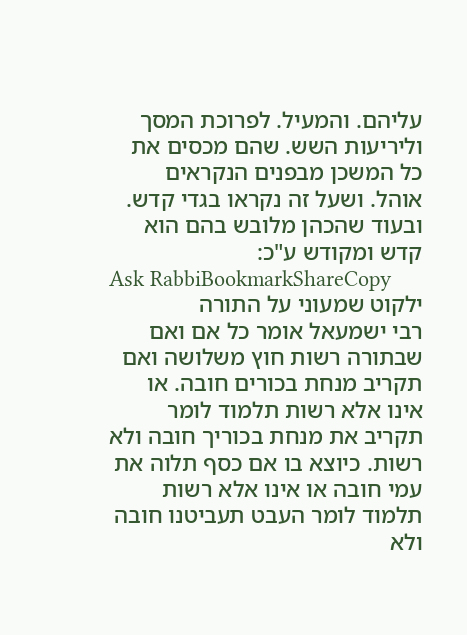עליהם. והמעיל. לפרוכת המסך וליריעות השש. שהם מכסים את כל המשכן מבפנים הנקראים אוהל. ושעל זה נקראו בגדי קדש. ובעוד שהכהן מלובש בהם הוא קדש ומקודש ע"כ:
Ask RabbiBookmarkShareCopy
ילקוט שמעוני על התורה
רבי ישמעאל אומר כל אם ואם שבתורה רשות חוץ משלושה ואם תקריב מנחת בכורים חובה. או אינו אלא רשות תלמוד לומר תקריב את מנחת בכוריך חובה ולא רשות. כיוצא בו אם כסף תלוה את עמי חובה או אינו אלא רשות תלמוד לומר העבט תעביטנו חובה ולא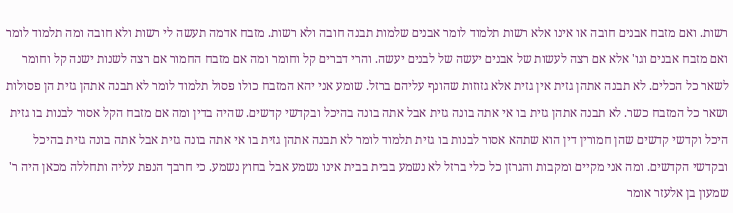רשות. ואם מזבח אבנים חובה או אינו אלא רשות תלמוד לומר אבנים שלמות תבנה חובה ולא רשות. מזבח אדמה תעשה לי רשות ולא חובה ומה תלמוד לומר ואם מזבח אבנים וגו' אלא אם רצה לעשות של אבנים יעשה של לבנים יעשה. והרי דברים קל וחומר ומה אם מזבח החמור אם רצה לשנות ישנה קל וחומר לשאר כל הכלים. לא תבנה אתהן גזית אין גזית אלא גזוזות שהונף עליהם ברזל. שומע אני יהא המזבח כולו פסול תלמוד לומר לא תבנה אתהן גזית הן פסולות ושאר כל המזבח כשר. לא תבנה אתהן גזית בו אי אתה בונה גזית אבל אתה בונה בהיכל ובקדשי קדשים. שהיה בדין ומה אם מזבח הקל אסור לבנות בו גזית היכל וקדשי קדשים שהן חמורין דין הוא שתהא אסור לבנות בו גזית תלמוד לומר לא תבנה אתהן גזית בו אי אתה בונה גזית אבל אתה בונה גזית בהיכל ובקדשי הקדשים. ומה אני מקיים ומקבות והגרזן כל כלי ברזל לא נשמע בבית בבית אינו נשמע אבל בחוץ נשמע. כי חרבך הנפת עליה ותחללה מכאן היה ר' שמעון בן אלעזר אומר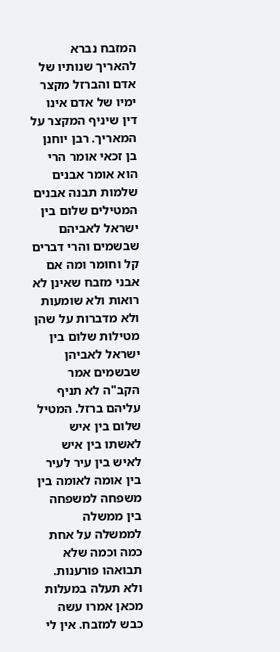המזבח נברא להאריך שנותיו של אדם והברזל מקצר ימיו של אדם אינו דין שיניף המקצר על המאריך. רבן יוחנן בן זכאי אומר הרי הוא אומר אבנים שלמות תבנה אבנים המטילים שלום בין ישראל לאביהם שבשמים והרי דברים קל וחומר ומה אם אבני מזבח שאינן לא רואות ולא שומעות ולא מדברות על שהן מטילות שלום בין ישראל לאביהן שבשמים אמר הקב"ה לא תניף עליהם ברזל. המטיל שלום בין איש לאשתו בין איש לאיש בין עיר לעיר בין אומה לאומה בין משפחה למשפחה בין ממשלה לממשלה על אחת כמה וכמה שלא תבואהו פורענות. ולא תעלה במעלות מכאן אמרו עשה כבש למזבח. אין לי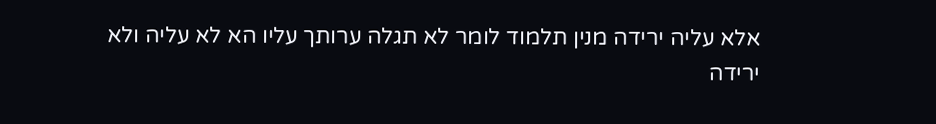אלא עליה ירידה מנין תלמוד לומר לא תגלה ערותך עליו הא לא עליה ולא ירידה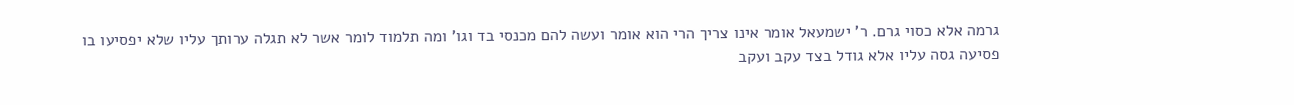גרמה אלא כסוי גרם. ר' ישמעאל אומר אינו צריך הרי הוא אומר ועשה להם מכנסי בד וגו' ומה תלמוד לומר אשר לא תגלה ערותך עליו שלא יפסיעו בו פסיעה גסה עליו אלא גודל בצד עקב ועקב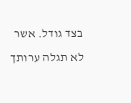בצד גודל. אשר לא תגלה ערותך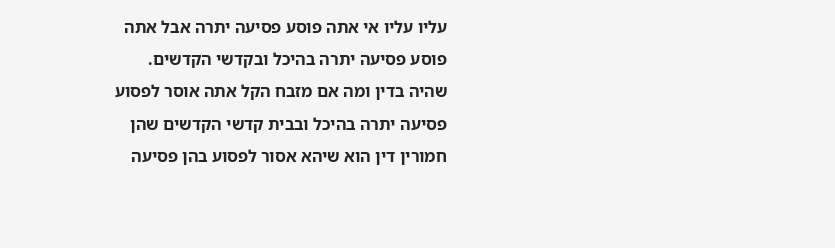עליו עליו אי אתה פוסע פסיעה יתרה אבל אתה פוסע פסיעה יתרה בהיכל ובקדשי הקדשים. שהיה בדין ומה אם מזבח הקל אתה אוסר לפסוע פסיעה יתרה בהיכל ובבית קדשי הקדשים שהן חמורין דין הוא שיהא אסור לפסוע בהן פסיעה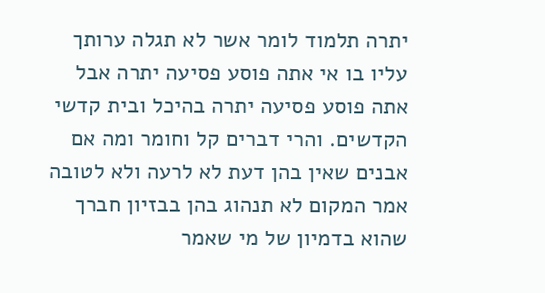יתרה תלמוד לומר אשר לא תגלה ערותך עליו בו אי אתה פוסע פסיעה יתרה אבל אתה פוסע פסיעה יתרה בהיכל ובית קדשי הקדשים. והרי דברים קל וחומר ומה אם אבנים שאין בהן דעת לא לרעה ולא לטובה אמר המקום לא תנהוג בהן בבזיון חברך שהוא בדמיון של מי שאמר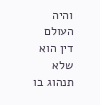והיה העולם דין הוא שלא תנהוג בו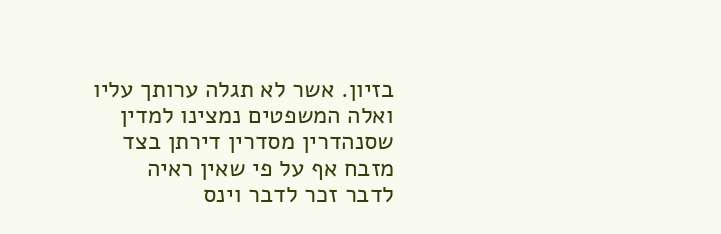בזיון. אשר לא תגלה ערותך עליו ואלה המשפטים נמצינו למדין שסנהדרין מסדרין דירתן בצד מזבח אף על פי שאין ראיה לדבר זכר לדבר וינס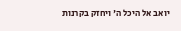יואב אל היכל ה' ויחזק בקרנות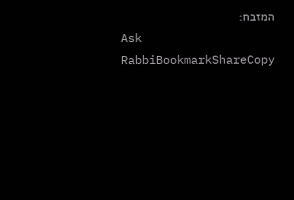המזבח:
Ask RabbiBookmarkShareCopy